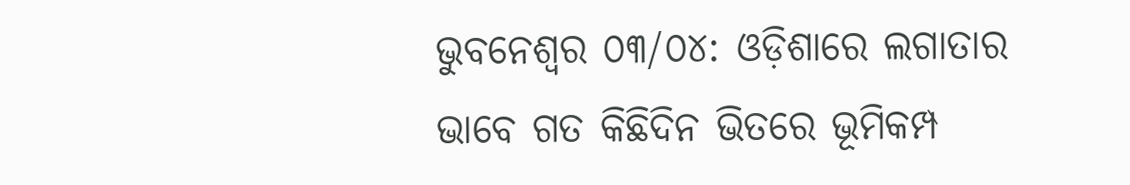ଭୁବନେଶ୍ୱର ୦୩/୦୪: ଓଡ଼ିଶାରେ ଲଗାତାର ଭାବେ ଗତ କିଛିଦିନ ଭିତରେ ଭୂମିକମ୍ପ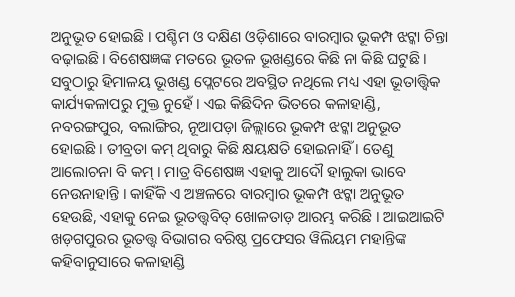ଅନୁଭୂତ ହୋଇଛି । ପଶ୍ଚିମ ଓ ଦକ୍ଷିଣ ଓଡ଼ିଶାରେ ବାରମ୍ବାର ଭୂକମ୍ପ ଝଟ୍କା ଚିନ୍ତା ବଢ଼ାଇଛି। ବିଶେଷଜ୍ଞଙ୍କ ମତରେ ଭୂତଳ ଭୂଖଣ୍ଡରେ କିଛି ନା କିଛି ଘଟୁଛି ।
ସବୁଠାରୁ ହିମାଳୟ ଭୂଖଣ୍ଡ ପ୍ଲେଟରେ ଅବସ୍ଥିତ ନଥିଲେ ମଧ୍ୟ ଏହା ଭୂତାତ୍ତ୍ୱିକ କାର୍ଯ୍ୟକଳାପରୁ ମୁକ୍ତ ନୁହେଁ । ଏଇ କିଛିଦିନ ଭିତରେ କଳାହାଣ୍ଡି, ନବରଙ୍ଗପୁର, ବଲାଙ୍ଗିର, ନୂଆପଡ଼ା ଜିଲ୍ଲାରେ ଭୂକମ୍ପ ଝଟ୍କା ଅନୁଭୂତ ହୋଇଛି । ତୀବ୍ରତା କମ୍ ଥିବାରୁ କିଛି କ୍ଷୟକ୍ଷତି ହୋଇନାହିଁ । ତେଣୁ ଆଲୋଚନା ବି କମ୍ । ମାତ୍ର ବିଶେଷଜ୍ଞ ଏହାକୁ ଆଦୌ ହାଲୁକା ଭାବେ ନେଉନାହାନ୍ତି । କାହିଁକି ଏ ଅଞ୍ଚଳରେ ବାରମ୍ବାର ଭୂକମ୍ପ ଝଟ୍କା ଅନୁଭୂତ ହେଉଛି, ଏହାକୁ ନେଇ ଭୂତତ୍ତ୍ୱବିତ୍ ଖୋଳତାଡ଼ ଆରମ୍ଭ କରିଛି । ଆଇଆଇଟି ଖଡ଼ଗପୁରର ଭୂତତ୍ତ୍ୱ ବିଭାଗର ବରିଷ୍ଠ ପ୍ରଫେସର ୱିଲିୟମ ମହାନ୍ତିଙ୍କ କହିବାନୁସାରେ କଳାହାଣ୍ଡି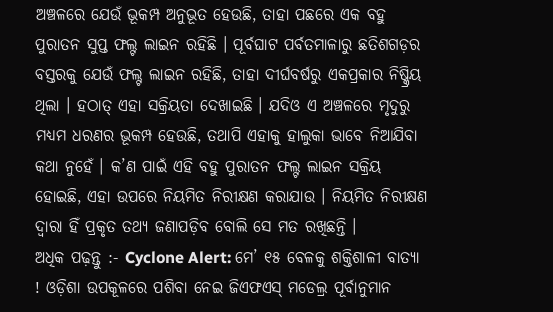ଅଞ୍ଚଳରେ ଯେଉଁ ଭୂକମ୍ପ ଅନୁଭୂତ ହେଉଛି, ତାହା ପଛରେ ଏକ ବହୁ ପୁରାତନ ସୁପ୍ତ ଫଲ୍ଟ ଲାଇନ ରହିଛି । ପୂର୍ବଘାଟ ପର୍ବତମାଳାରୁ ଛତିଶଗଡ଼ର ବସ୍ତରକୁ ଯେଉଁ ଫଲ୍ଟ ଲାଇନ ରହିଛି, ତାହା ଦୀର୍ଘବର୍ଷରୁ ଏକପ୍ରକାର ନିଷ୍କ୍ରିୟ ଥିଲା । ହଠାତ୍ ଏହା ସକ୍ରିୟତା ଦେଖାଇଛି । ଯଦିଓ ଏ ଅଞ୍ଚଳରେ ମୃଦୁରୁ ମଧ୍ୟମ ଧରଣର ଭୂକମ୍ପ ହେଉଛି, ତଥାପି ଏହାକୁ ହାଲୁକା ଭାବେ ନିଆଯିବା କଥା ନୁହେଁ । କ’ଣ ପାଇଁ ଏହି ବହୁ ପୁରାତନ ଫଲ୍ଟ ଲାଇନ ସକ୍ରିୟ ହୋଇଛି, ଏହା ଉପରେ ନିୟମିତ ନିରୀକ୍ଷଣ କରାଯାଉ । ନିୟମିତ ନିରୀକ୍ଷଣ ଦ୍ୱାରା ହିଁ ପ୍ରକୃତ ତଥ୍ୟ ଜଣାପଡ଼ିବ ବୋଲି ସେ ମତ ରଖିଛନ୍ତି ।
ଅଧିକ ପଢ଼ନ୍ତୁ :- Cyclone Alert: ମେ’ ୧୫ ବେଳକୁ ଶକ୍ତିଶାଳୀ ବାତ୍ୟା ! ଓଡ଼ିଶା ଉପକୂଳରେ ପଶିବା ନେଇ ଜିଏଫଏସ୍ ମଡେଲ୍ର ପୂର୍ବାନୁମାନ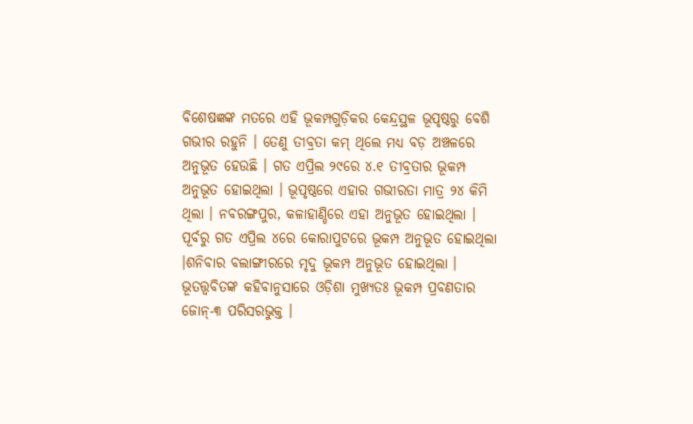ବିଶେଷଜ୍ଞଙ୍କ ମତରେ ଏହି ଭୂକମ୍ପଗୁଡ଼ିକର କେନ୍ଦ୍ରସ୍ଥଳ ଭୂପୃଷ୍ଠରୁ ବେଶି ଗଭୀର ରହୁନି । ତେଣୁ ତୀବ୍ରତା କମ୍ ଥିଲେ ମଧ୍ୟ ବଡ଼ ଅଞ୍ଚଳରେ ଅନୁଭୂତ ହେଉଛି । ଗତ ଏପ୍ରିଲ ୨୯ରେ ୪.୧ ତୀବ୍ରତାର ଭୂକମ୍ପ ଅନୁଭୂତ ହୋଇଥିଲା । ଭୂପୃଷ୍ଠରେ ଏହାର ଗଭୀରତା ମାତ୍ର ୨୪ କିମି ଥିଲା । ନବରଙ୍ଗପୁର, କଳାହାଣ୍ଡିରେ ଏହା ଅନୁଭୂତ ହୋଇଥିଲା । ପୂର୍ବରୁ ଗତ ଏପ୍ରିଲ ୪ରେ କୋରାପୁଟରେ ଭୂକମ୍ପ ଅନୁଭୂତ ହୋଇଥିଲା ।ଶନିବାର ବଲାଙ୍ଗୀରରେ ମୃଦୁ ଭୂକମ୍ପ ଅନୁଭୂତ ହୋଇଥିଲା ।
ଭୂତତ୍ତ୍ୱବିତଙ୍କ କହିବାନୁସାରେ ଓଡ଼ିଶା ମୁଖ୍ୟତଃ ଭୂକମ୍ପ ପ୍ରବଣତାର ଜୋନ୍-୩ ପରିସରଭୁକ୍ତ ।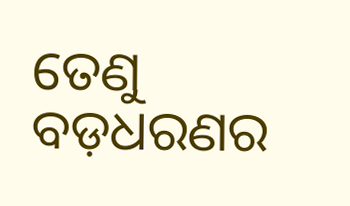ତେଣୁ ବଡ଼ଧରଣର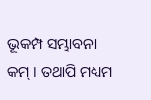ଭୂକମ୍ପ ସମ୍ଭାବନା କମ୍ । ତଥାପି ମଧ୍ୟମ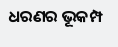ଧରଣର ଭୂକମ୍ପ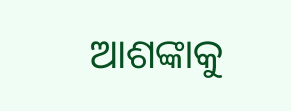ଆଶଙ୍କାକୁ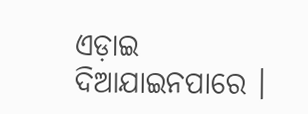ଏଡ଼ାଇ ଦିଆଯାଇନପାରେ ।